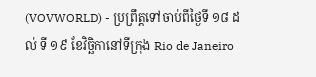(VOVWORLD) - ប្រព្រឹត្តទៅចាប់ពីថ្ងៃទី ១៨ ដល់ ទី ១៩ ខែវិច្ឆិកានៅទីក្រុង Rio de Janeiro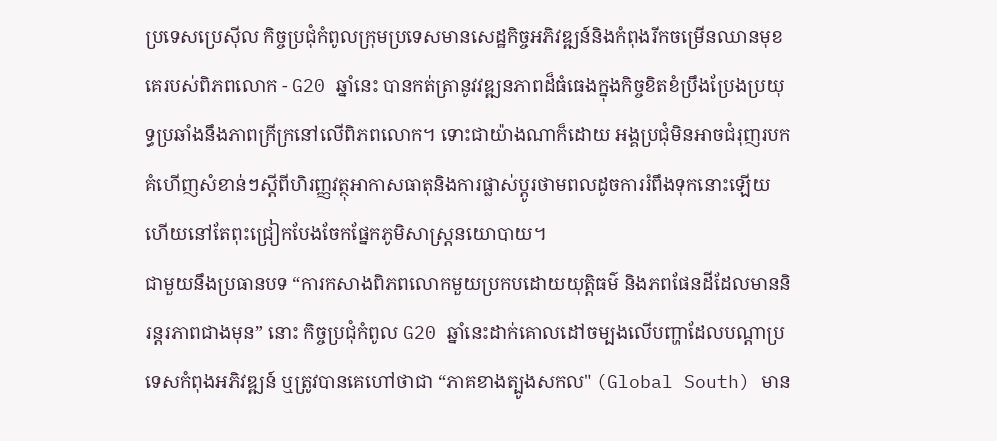ប្រទេសប្រេស៊ីល កិច្ចប្រជុំកំពូលក្រុមប្រទេសមានសេដ្ឋកិច្ចអភិវឌ្ឍន៍និងកំពុងរីកចម្រើនឈានមុខគេរបស់ពិភពលោក - G20 ឆ្នាំនេះ បានកត់ត្រានូវវឌ្ឍនភាពដ៏ធំធេងក្នុងកិច្ចខិតខំប្រឹងប្រែងប្រយុទ្ធប្រឆាំងនឹងភាពក្រីក្រនៅលើពិភពលោក។ ទោះជាយ៉ាងណាក៏ដោយ អង្គប្រជុំមិនអាចជំរុញរបកគំហើញសំខាន់ៗស្តីពីហិរញ្ញវត្ថុអាកាសធាតុនិងការផ្លាស់ប្តូរថាមពលដូចការរំពឹងទុកនោះឡើយ ហើយនៅតែពុះជ្រៀកបែងចែកផ្នែកភូមិសាស្ត្រនយោបាយ។
ជាមួយនឹងប្រធានបទ “ការកសាងពិភពលោកមួយប្រកបដោយយុត្តិធម៌ និងភពផែនដីដែលមាននិរន្តរភាពជាងមុន” នោះ កិច្ចប្រជុំកំពូល G20 ឆ្នាំនេះដាក់គោលដៅចម្បងលើបញ្ហាដែលបណ្ដាប្រទេសកំពុងអភិវឌ្ឍន៍ ឬត្រូវបានគេហៅថាជា “ភាគខាងត្បូងសកល" (Global South) មាន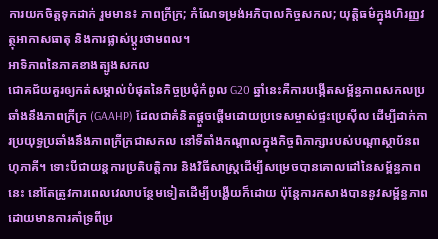ការយកចិត្តទុកដាក់ រួមមាន៖ ភាពក្រីក្រ; កំណែទម្រង់អភិបាលកិច្ចសកល; យុត្តិធម៌ក្នុងហិរញ្ញវត្ថុអាកាសធាតុ និងការផ្លាស់ប្តូរថាមពល។
អាទិភាពនៃភាគខាងត្បូងសកល
ជោគជ័យគួរឲ្យកត់សម្គាល់បំផុតនៃកិច្ចប្រជុំកំពូល G20 ឆ្នាំនេះគឺការបង្កើតសម្ព័ន្ធភាពសកលប្រឆាំងនឹងភាពក្រីក្រ (GAAHP) ដែលជាគំនិតផ្តួចផ្តើមដោយប្រទេសម្ចាស់ផ្ទះប្រេស៊ីល ដើម្បីដាក់ការប្រយុទ្ធប្រឆាំងនឹងភាពក្រីក្រជាសកល នៅទីតាំងកណ្ដាលក្នុងកិច្ចពិភាក្សារបស់បណ្ដាស្ថាប័នពហុភាគី។ ទោះបីជាយន្តការប្រតិបត្តិការ និងវិធីសាស្រ្តដើម្បីសម្រេចបានគោលដៅនៃសម្ព័ន្ធភាពនេះ នៅតែត្រូវការពេលវេលាបន្ថែមទៀតដើម្បីបង្ហើយក៏ដោយ ប៉ុន្តែការកសាងបាននូវសម្ព័ន្ធភាពដោយមានការគាំទ្រពីប្រ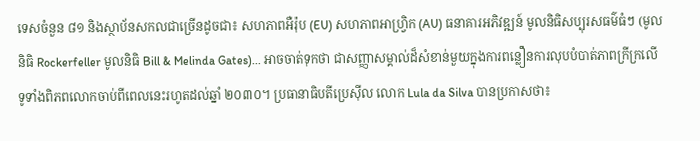ទេសចំនួន ៨១ និងស្ថាប័នសកលជាច្រើនដូចជា៖ សហភាពអឺរ៉ុប (EU) សហភាពអាហ្រ្វិក (AU) ធនាគារអភិវឌ្ឍន៍ មូលនិធិសប្បុរសធម៌ធំៗ (មូលនិធិ Rockerfeller មូលនិធិ Bill & Melinda Gates)... អាចចាត់ទុកថា ជាសញ្ញាសម្គាល់ដ៏សំខាន់មួយក្នុងការពន្លឿនការលុបបំបាត់ភាពក្រីក្រលើទូទាំងពិភពលោកចាប់ពីពេលនេះរហូតដល់ឆ្នាំ ២០៣០។ ប្រធានាធិបតីប្រេស៊ីល លោក Lula da Silva បានប្រកាសថា៖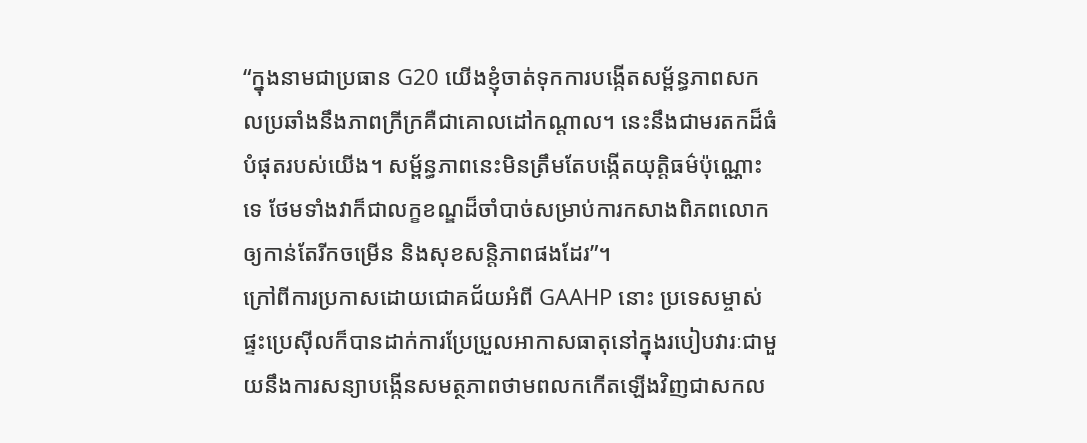“ក្នុងនាមជាប្រធាន G20 យើងខ្ញុំចាត់ទុកការបង្កើតសម្ព័ន្ធភាពសកលប្រឆាំងនឹងភាពក្រីក្រគឺជាគោលដៅកណ្តាល។ នេះនឹងជាមរតកដ៏ធំបំផុតរបស់យើង។ សម្ព័ន្ធភាពនេះមិនត្រឹមតែបង្កើតយុត្តិធម៌ប៉ុណ្ណោះទេ ថែមទាំងវាក៏ជាលក្ខខណ្ឌដ៏ចាំបាច់សម្រាប់ការកសាងពិភពលោកឲ្យកាន់តែរីកចម្រើន និងសុខសន្តិភាពផងដែរ”។
ក្រៅពីការប្រកាសដោយជោគជ័យអំពី GAAHP នោះ ប្រទេសម្ចាស់ផ្ទះប្រេស៊ីលក៏បានដាក់ការប្រែប្រួលអាកាសធាតុនៅក្នុងរបៀបវារៈជាមួយនឹងការសន្យាបង្កើនសមត្ថភាពថាមពលកកើតឡើងវិញជាសកល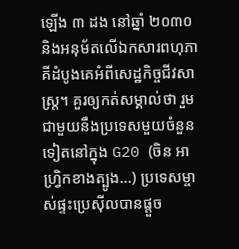ឡើង ៣ ដង នៅឆ្នាំ ២០៣០ និងអនុម័តលើឯកសារពហុភាគីដំបូងគេអំពីសេដ្ឋកិច្ចជីវសាស្ត្រ។ គួរឲ្យកត់សម្គាល់ថា រួមជាមួយនឹងប្រទេសមួយចំនួនទៀតនៅក្នុង G20 (ចិន អាហ្រ្វិកខាងត្បូង...) ប្រទេសម្ចាស់ផ្ទះប្រេស៊ីលបានផ្តួច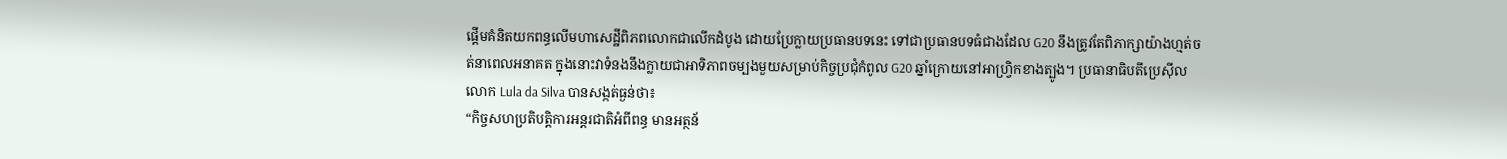ផ្តើមគំនិតយកពន្ធលើមហាសេដ្ឋីពិភពលោកជាលើកដំបូង ដោយប្រែក្លាយប្រធានបទនេះ ទៅជាប្រធានបទធំជាងដែល G20 នឹងត្រូវតែពិភាក្សាយ៉ាងហ្មត់ចត់នាពេលអនាគត ក្នុងនោះវាទំនងនឹងក្លាយជាអាទិភាពចម្បងមួយសម្រាប់កិច្ចប្រជុំកំពូល G20 ឆ្នាំក្រោយនៅអាហ្វ្រិកខាងត្បូង។ ប្រធានាធិបតីប្រេស៊ីល លោក Lula da Silva បានសង្កត់ធ្ងន់ថា៖
“កិច្ចសហប្រតិបត្តិការអន្តរជាតិអំពីពន្ធ មានអត្ថន័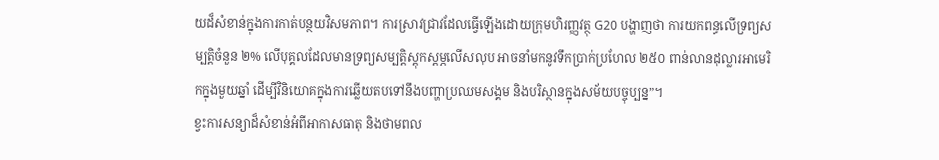យដ៏សំខាន់ក្នុងការកាត់បន្ថយវិសមភាព។ ការស្រាវជ្រាវដែលធ្វើឡើងដោយក្រុមហិរញ្ញវត្ថុ G20 បង្ហាញថា ការយកពន្ធលើទ្រព្យសម្បត្តិចំនួន ២% លើបុគ្គលដែលមានទ្រព្យសម្បត្តិស្តុកស្តម្ភលើសលុប អាចនាំមកនូវទឹកប្រាក់ប្រហែល ២៥០ ពាន់លានដុល្លារអាមេរិកក្នុងមួយឆ្នាំ ដើម្បីវិនិយោគក្នុងការឆ្លើយតបទៅនឹងបញ្ហាប្រឈមសង្គម និងបរិស្ថានក្នុងសម័យបច្ចុប្បន្ន”។
ខ្វះការសន្យាដ៏សំខាន់អំពីអាកាសធាតុ និងថាមពល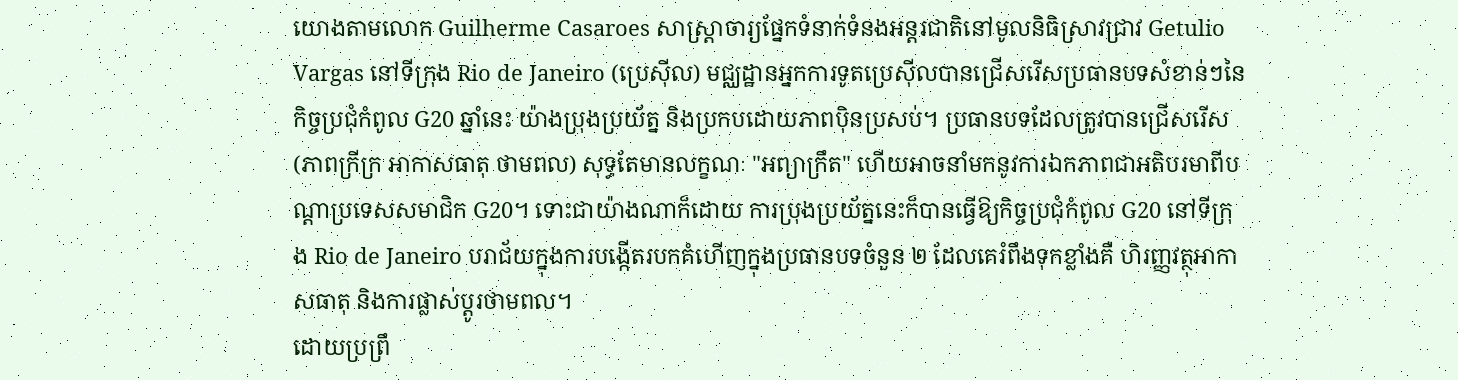យោងតាមលោក Guilherme Casaroes សាស្ត្រាចារ្យផ្នែកទំនាក់ទំនងអន្តរជាតិនៅមូលនិធិស្រាវជ្រាវ Getulio Vargas នៅទីក្រុង Rio de Janeiro (ប្រេស៊ីល) មជ្ឈដ្ឋានអ្នកការទូតប្រេស៊ីលបានជ្រើសរើសប្រធានបទសំខាន់ៗនៃកិច្ចប្រជុំកំពូល G20 ឆ្នាំនេះ យ៉ាងប្រុងប្រយ័ត្ន និងប្រកបដោយភាពប៉ិនប្រសប់។ ប្រធានបទដែលត្រូវបានជ្រើសរើស (ភាពក្រីក្រ អាកាសធាតុ ថាមពល) សុទ្ធតែមានលក្ខណៈ "អព្យាក្រឹត" ហើយអាចនាំមកនូវការឯកភាពជាអតិបរមាពីបណ្ដាប្រទេសសមាជិក G20។ ទោះជាយ៉ាងណាក៏ដោយ ការប្រុងប្រយ័ត្ននេះក៏បានធ្វើឱ្យកិច្ចប្រជុំកំពូល G20 នៅទីក្រុង Rio de Janeiro បរាជ័យក្នុងការបង្កើតរបកគំហើញក្នុងប្រធានបទចំនួន ២ ដែលគេរំពឹងទុកខ្លាំងគឺ ហិរញ្ញវត្ថុអាកាសធាតុ និងការផ្លាស់ប្តូរថាមពល។
ដោយប្រព្រឹ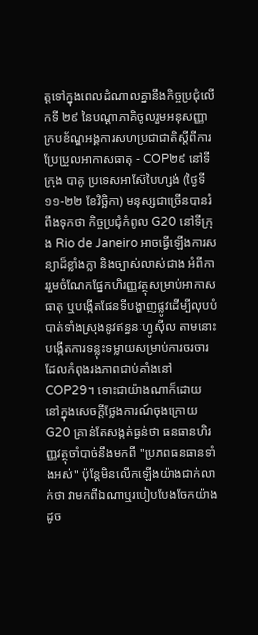ត្តទៅក្នុងពេលដំណាលគ្នានឹងកិច្ចប្រជុំលើកទី ២៩ នៃបណ្ដាភាគិចូលរួមអនុសញ្ញាក្របខ័ណ្ឌអង្គការសហប្រជាជាតិស្តីពីការប្រែប្រួលអាកាសធាតុ - COP២៩ នៅទីក្រុង បាគូ ប្រទេសអាស៊ែបៃហ្សង់ (ថ្ងៃទី ១១-២២ ខែវិច្ឆិកា) មនុស្សជាច្រើនបានរំពឹងទុកថា កិច្ចប្រជុំកំពូល G20 នៅទីក្រុង Rio de Janeiro អាចធ្វើឡើងការសន្យាដ៏ខ្លាំងក្លា និងច្បាស់លាស់ជាង អំពីការរួមចំណែកផ្នែកហិរញ្ញវត្ថុសម្រាប់អាកាសធាតុ ឬបង្កើតផែនទីបង្ហាញផ្លូវដើម្បីលុបបំបាត់ទាំងស្រុងនូវឥន្ធនៈហ្វូស៊ីល តាមនោះបង្កើតការទន្លុះទម្លាយសម្រាប់ការចរចារដែលកំពុងរងភាពជាប់គាំងនៅ COP29។ ទោះជាយ៉ាងណាក៏ដោយ នៅក្នុងសេចក្តីថ្លែងការណ៍ចុងក្រោយ G20 គ្រាន់តែសង្កត់ធ្ងន់ថា ធនធានហិរញ្ញវត្ថុចាំបាច់នឹងមកពី "ប្រភពធនធានទាំងអស់" ប៉ុន្តែមិនលើកឡើងយ៉ាងជាក់លាក់ថា វាមកពីឯណាឬរបៀបបែងចែកយ៉ាងដូច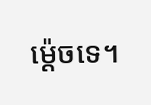ម្ដ៉េចទេ។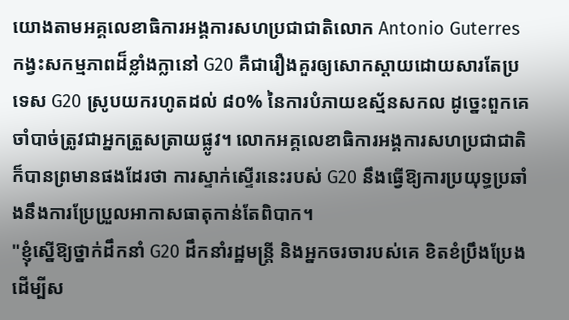យោងតាមអគ្គលេខាធិការអង្គការសហប្រជាជាតិលោក Antonio Guterres កង្វះសកម្មភាពដ៏ខ្លាំងក្លានៅ G20 គឺជារឿងគួរឲ្យសោកស្ដាយដោយសារតែប្រទេស G20 ស្រូបយករហូតដល់ ៨០% នៃការបំភាយឧស្ម័នសកល ដូច្នេះពួកគេចាំបាច់ត្រូវជាអ្នកត្រួសត្រាយផ្លូវ។ លោកអគ្គលេខាធិការអង្គការសហប្រជាជាតិក៏បានព្រមានផងដែរថា ការស្ទាក់ស្ទើរនេះរបស់ G20 នឹងធ្វើឱ្យការប្រយុទ្ធប្រឆាំងនឹងការប្រែប្រួលអាកាសធាតុកាន់តែពិបាក។
"ខ្ញុំស្នើឱ្យថ្នាក់ដឹកនាំ G20 ដឹកនាំរដ្ឋមន្ត្រី និងអ្នកចរចារបស់គេ ខិតខំប្រឹងប្រែងដើម្បីស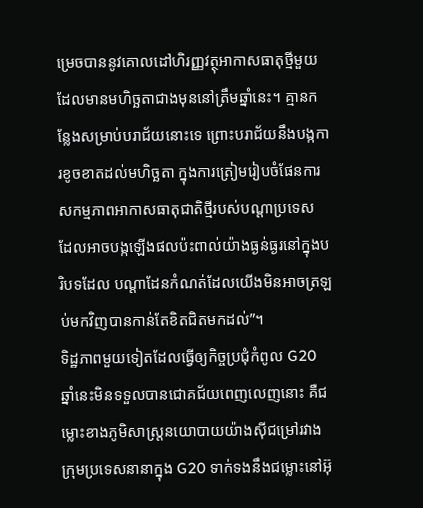ម្រេចបាននូវគោលដៅហិរញ្ញវត្ថុអាកាសធាតុថ្មីមួយ ដែលមានមហិច្ឆតាជាងមុននៅត្រឹមឆ្នាំនេះ។ គ្មានកន្លែងសម្រាប់បរាជ័យនោះទេ ព្រោះបរាជ័យនឹងបង្កការខូចខាតដល់មហិច្ឆតា ក្នុងការត្រៀមរៀបចំផែនការសកម្មភាពអាកាសធាតុជាតិថ្មីរបស់បណ្ដាប្រទេស ដែលអាចបង្កឡើងផលប៉ះពាល់យ៉ាងធ្ងន់ធ្ងរនៅក្នុងបរិបទដែល បណ្ដាដែនកំណត់ដែលយើងមិនអាចត្រឡប់មកវិញបានកាន់តែខិតជិតមកដល់”។
ទិដ្ឋភាពមួយទៀតដែលធ្វើឲ្យកិច្ចប្រជុំកំពូល G20 ឆ្នាំនេះមិនទទួលបានជោគជ័យពេញលេញនោះ គឺជម្លោះខាងភូមិសាស្ត្រនយោបាយយ៉ាងស៊ីជម្រៅរវាងក្រុមប្រទេសនានាក្នុង G20 ទាក់ទងនឹងជម្លោះនៅអ៊ុ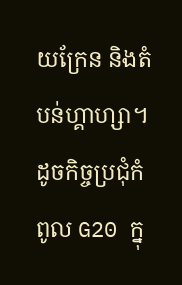យក្រែន និងតំបន់ហ្គាហ្សា។ ដូចកិច្ចប្រជុំកំពូល G20 ក្នុ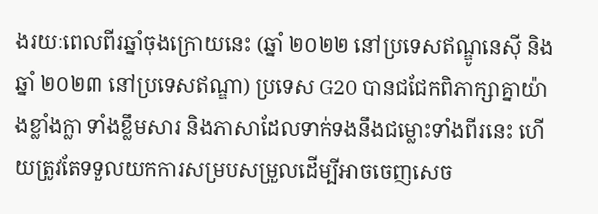ងរយៈពេលពីរឆ្នាំចុងក្រោយនេះ (ឆ្នាំ ២០២២ នៅប្រទេសឥណ្ឌូនេស៊ី និងឆ្នាំ ២០២៣ នៅប្រទេសឥណ្ឌា) ប្រទេស G20 បានជជែកពិភាក្សាគ្នាយ៉ាងខ្លាំងក្លា ទាំងខ្លឹមសារ និងភាសាដែលទាក់ទងនឹងជម្លោះទាំងពីរនេះ ហើយត្រូវតែទទួលយកការសម្របសម្រួលដើម្បីអាចចេញសេច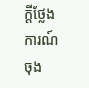ក្តីថ្លែងការណ៍ចុង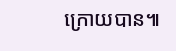ក្រោយបាន៕